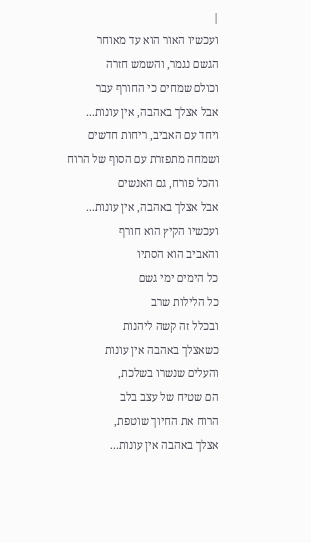|
ועכשיו האור הוא עד מאוחר
הגשם נגמר, והשמש חזרה
וכולם שמחים כי החורף עבר
אבל אצלך באהבה, אין עונות...
ויחד עם האביב, ריחות חדשים
ושמחה מתפזרת עם הסוף של הרוח
והכל פורח, גם האנשים
אבל אצלך באהבה, אין עונות...
ועכשיו הקיץ הוא חורף
והאביב הוא הסתיו
כל הימים ימי גשם
כל הלילות שרב
ובכלל זה קשה ליהנות
כשאצלך באהבה אין עונות
והעלים שנשרו בשלכת,
הם שטיח של עצב בלב
הרוח את החיוך שוטפת,
אצלך באהבה אין עונות...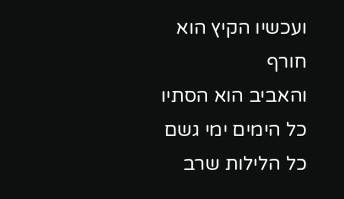ועכשיו הקיץ הוא חורף
והאביב הוא הסתיו
כל הימים ימי גשם
כל הלילות שרב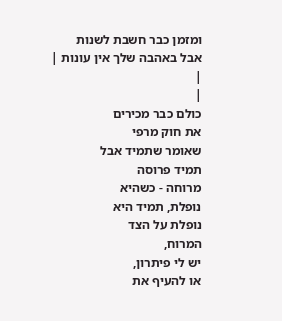ומזמן כבר חשבת לשנות
אבל באהבה שלך אין עונות |
|
|
כולם כבר מכירים
את חוק מרפי
שאומר שתמיד אבל
תמיד פרוסה
מרוחה - כשהיא
נופלת, תמיד היא
נופלת על הצד
המרוח,
יש לי פיתרון,
או להעיף את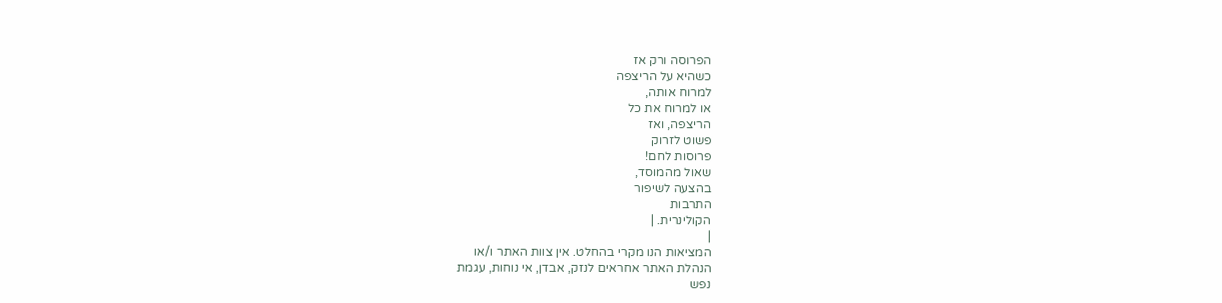הפרוסה ורק אז
כשהיא על הריצפה
למרוח אותה,
או למרוח את כל
הריצפה, ואז
פשוט לזרוק
פרוסות לחם!
שאול מהמוסד,
בהצעה לשיפור
התרבות
הקולינרית. |
|
המציאות הנו מקרי בהחלט. אין צוות האתר ו/או
הנהלת האתר אחראים לנזק, אבדן, אי נוחות, עגמת
נפש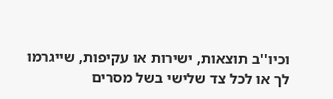וכיו''ב תוצאות, ישירות או עקיפות, שייגרמו
לך או לכל צד שלישי בשל מסרים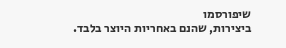שיפורסמו
ביצירות, שהנם באחריות היוצר בלבד.